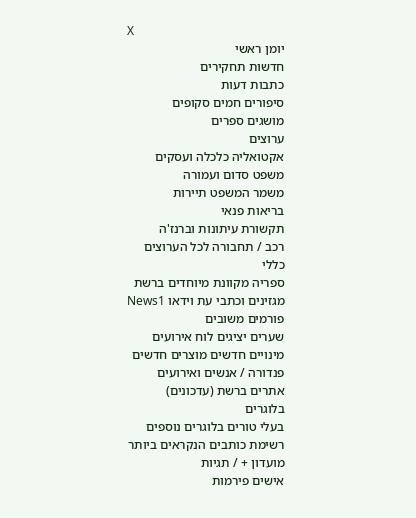X
יומן ראשי
חדשות תחקירים
כתבות דעות
סיפורים חמים סקופים
מושגים ספרים
ערוצים
אקטואליה כלכלה ועסקים
משפט סדום ועמורה
משמר המשפט תיירות
בריאות פנאי
תקשורת עיתונות וברנז'ה
רכב / תחבורה לכל הערוצים
כללי
ספריה מקוונת מיוחדים ברשת
מגזינים וכתבי עת וידאו News1
פורמים משובים
שערים יציגים לוח אירועים
מינויים חדשים מוצרים חדשים
פנדורה / אנשים ואירועים
אתרים ברשת (עדכונים)
בלוגרים
בעלי טורים בלוגרים נוספים
רשימת כותבים הנקראים ביותר
מועדון + / תגיות
אישים פירמות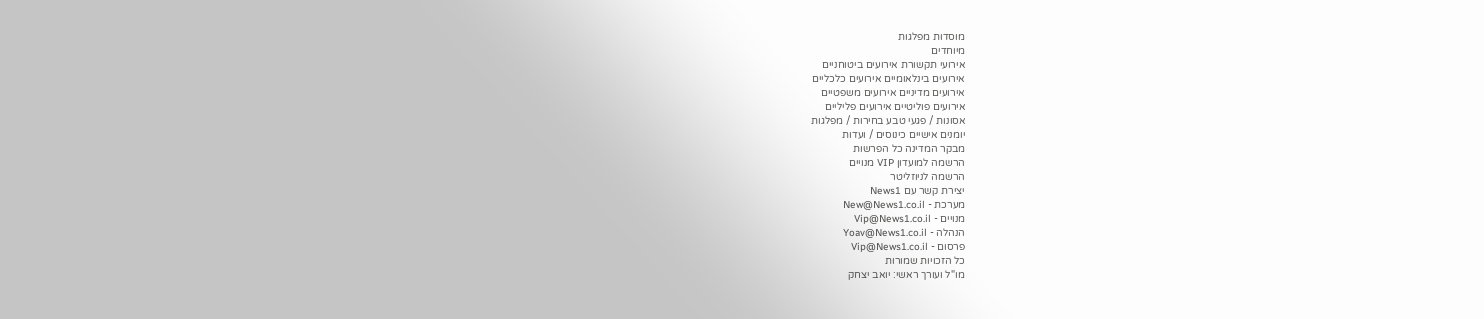מוסדות מפלגות
מיוחדים
אירועי תקשורת אירועים ביטוחניים
אירועים בינלאומיים אירועים כלכליים
אירועים מדיניים אירועים משפטיים
אירועים פוליטיים אירועים פליליים
אסונות / פגעי טבע בחירות / מפלגות
יומנים אישיים כינוסים / ועדות
מבקר המדינה כל הפרשות
הרשמה למועדון VIP מנויים
הרשמה לניוזליטר
יצירת קשר עם News1
מערכת - New@News1.co.il
מנויים - Vip@News1.co.il
הנהלה - Yoav@News1.co.il
פרסום - Vip@News1.co.il
כל הזכויות שמורות
מו"ל ועורך ראשי: יואב יצחק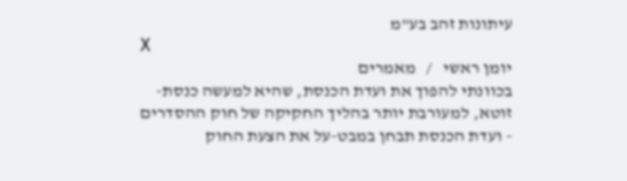עיתונות זהב בע"מ
X
יומן ראשי   /   מאמרים
בכוונתי להפוך את ועדת הכנסת, שהיא למעשה כנסת-זוטא, למעורבת יותר בהליך החקיקה של חוק ההסדרים - ועדת הכנסת תבחן במבט-על את הצעת החוק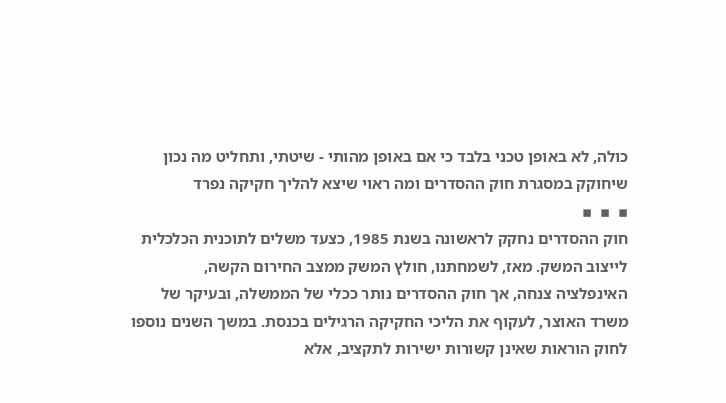כולה, לא באופן טכני בלבד כי אם באופן מהותי - שיטתי, ותחליט מה נכון שיחוקק במסגרת חוק ההסדרים ומה ראוי שיצא להליך חקיקה נפרד
▪  ▪  ▪
חוק ההסדרים נחקק לראשונה בשנת 1985, כצעד משלים לתוכנית הכלכלית לייצוב המשק. מאז, לשמחתנו, חולץ המשק ממצב החירום הקשה, האינפלציה צנחה, אך חוק ההסדרים נותר ככלי של הממשלה, ובעיקר של משרד האוצר, לעקוף את הליכי החקיקה הרגילים בכנסת. במשך השנים נוספו לחוק הוראות שאינן קשורות ישירות לתקציב, אלא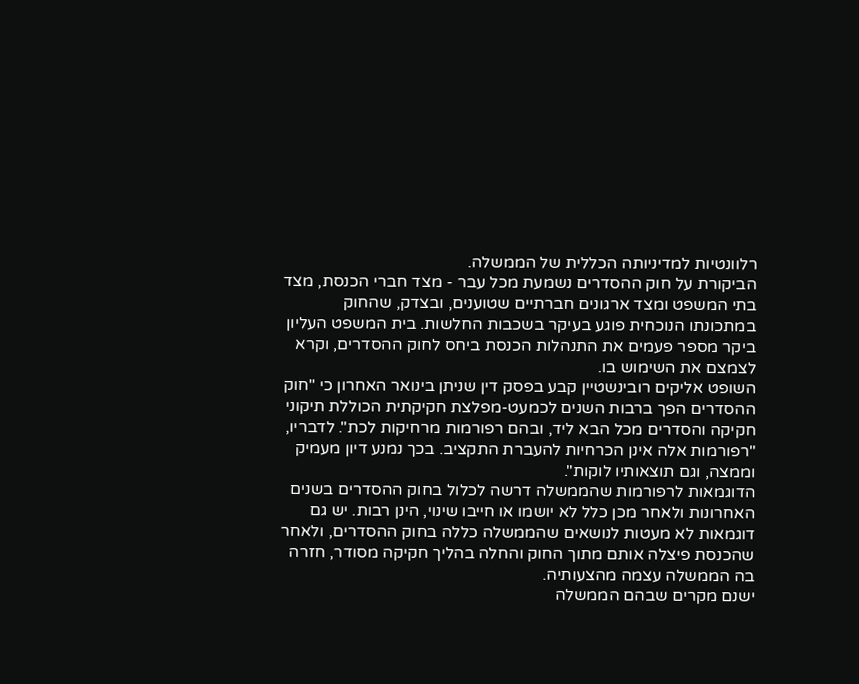רלוונטיות למדיניותה הכללית של הממשלה.
הביקורת על חוק ההסדרים נשמעת מכל עבר - מצד חברי הכנסת, מצד בתי המשפט ומצד ארגונים חברתיים שטוענים, ובצדק, שהחוק במתכונתו הנוכחית פוגע בעיקר בשכבות החלשות. בית המשפט העליון ביקר מספר פעמים את התנהלות הכנסת ביחס לחוק ההסדרים, וקרא לצמצם את השימוש בו.
השופט אליקים רובינשטיין קבע בפסק דין שניתן בינואר האחרון כי "חוק ההסדרים הפך ברבות השנים לכמעט-מפלצת חקיקתית הכוללת תיקוני חקיקה והסדרים מכל הבא ליד, ובהם רפורמות מרחיקות לכת". לדבריו, "רפורמות אלה אינן הכרחיות להעברת התקציב. בכך נמנע דיון מעמיק וממצה, וגם תוצאותיו לוקות".
הדוגמאות לרפורמות שהממשלה דרשה לכלול בחוק ההסדרים בשנים האחרונות ולאחר מכן כלל לא יושמו או חייבו שינוי, הינן רבות. יש גם דוגמאות לא מעטות לנושאים שהממשלה כללה בחוק ההסדרים, ולאחר שהכנסת פיצלה אותם מתוך החוק והחלה בהליך חקיקה מסודר, חזרה בה הממשלה עצמה מהצעותיה.
ישנם מקרים שבהם הממשלה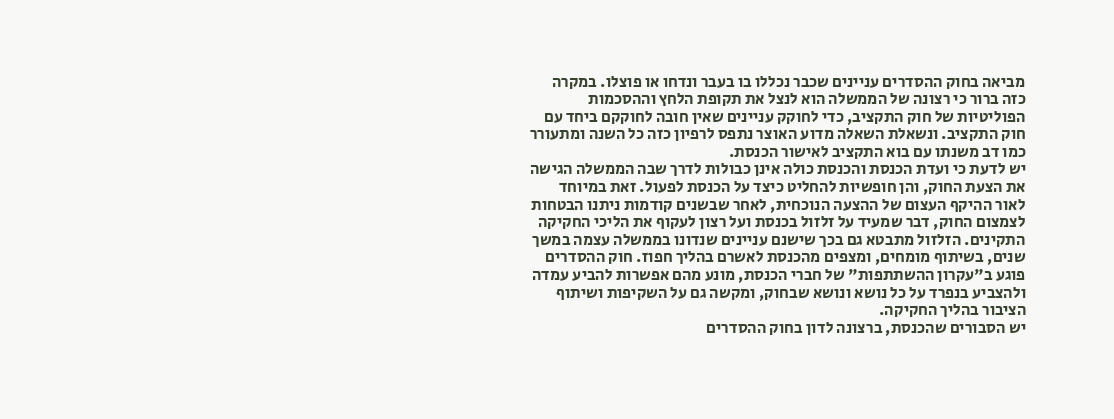מביאה בחוק ההסדרים עניינים שכבר נכללו בו בעבר ונדחו או פוצלו. במקרה כזה ברור כי רצונה של הממשלה הוא לנצל את תקופת הלחץ וההסכמות הפוליטיות של חוק התקציב, כדי לחוקק עניינים שאין חובה לחוקקם ביחד עם חוק התקציב. ונשאלת השאלה מדוע האוצר נתפס לרפיון כזה כל השנה ומתעורר כמו דב משנתו עם בוא התקציב לאישור הכנסת.
יש לדעת כי ועדת הכנסת והכנסת כולה אינן כבולות לדרך שבה הממשלה הגישה את הצעת החוק, והן חופשיות להחליט כיצד על הכנסת לפעול. זאת במיוחד לאור ההיקף העצום של ההצעה הנוכחית, לאחר שבשנים קודמות ניתנו הבטחות לצמצום החוק, דבר שמעיד על זלזול בכנסת ועל רצון לעקוף את הליכי החקיקה התקינים. הזלזול מתבטא גם בכך שישנם עניינים שנדונו בממשלה עצמה במשך שנים, בשיתוף מומחים, ומצפים מהכנסת לאשרם בהליך חפוז. חוק ההסדרים פוגע ב"עקרון ההשתתפות" של חברי הכנסת, מונע מהם אפשרות להביע עמדה ולהצביע בנפרד על כל נושא ונושא שבחוק, ומקשה גם על השקיפות ושיתוף הציבור בהליך החקיקה.
יש הסבורים שהכנסת, ברצונה לדון בחוק ההסדרים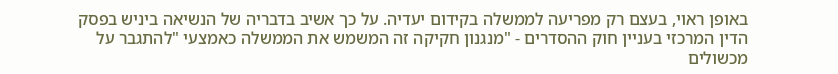באופן ראוי, בעצם רק מפריעה לממשלה בקידום יעדיה. על כך אשיב בדבריה של הנשיאה ביניש בפסק הדין המרכזי בעניין חוק ההסדרים - "מנגנון חקיקה זה המשמש את הממשלה כאמצעי "להתגבר על מכשולים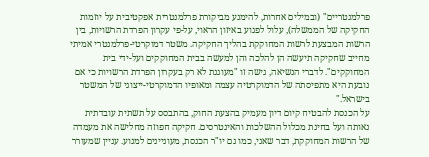פרלמנטריים" (ובמילים אחרות, להימנע מביקורת פרלמנטרית אפקטיבית על יוזמות החקיקה של הממשלה), עלול לפגוע באיזון הראוי, על-פי עקרון הפרדת הרשויות, בין הרשות המבצעת לרשות המחוקקת בהליך החקיקה. משטר דמוקרטי-פרלמנטרי אמיתי מחייב שחקיקה תיעשה הן להלכה והן למעשה בבית המחוקקים ועל-ידי בית המחוקקים". לדברי הנשיאה, גישה זו "מעוגנת לא רק בעקרון הפרדת הרשויות כי אם נובעת היא מתפיסתה של הדמוקרטיה עצמה ומאופיו הדמוקרטי-ייצוגי של המשטר בישראל."
על הכנסת להבטיח קיום דיון מעמיק בהצעת החוק, בהתבסס על תשתית עובדתית נאותה ועל בחינת מכלול ההשלכות והאינטרסים. חקיקה חפוזה מחלישה את מעמדה של הרשות המחוקקת, דבר שאני, כמו גם יו"ר הכנסת, מעוניינים למנוע. עניין שמעורר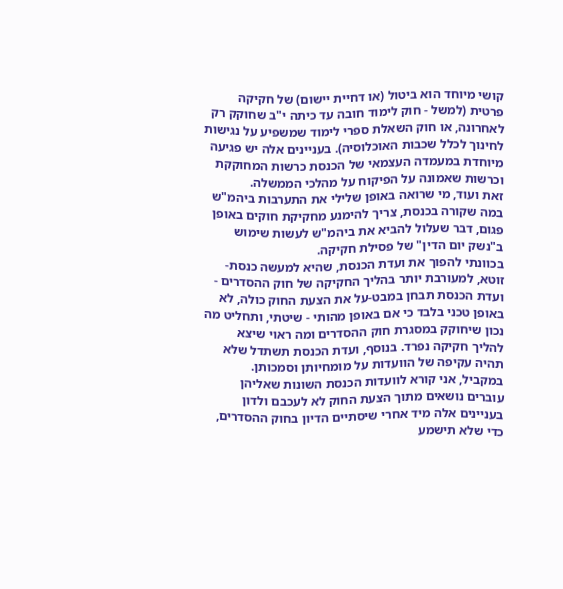קושי מיוחד הוא ביטול (או דחיית יישום) של חקיקה פרטית (למשל - חוק לימוד חובה עד כיתה י"ב שחוקק רק לאחרונה, או חוק השאלת ספרי לימוד שמשפיע על נגישות לחינוך לכלל שכבות האוכלוסיה). בעניינים אלה יש פגיעה מיוחדת במעמדה העצמאי של הכנסת כרשות המחוקקת וכרשות שאמונה על הפיקוח על מהלכי הממשלה.
זאת ועוד, מי שרואה באופן שלילי את התערבות ביהמ"ש במה שקורה בכנסת, צריך להימנע מחקיקת חוקים באופן פגום, דבר שעלול להביא את ביהמ"ש לעשות שימוש ב"נשק יום הדין" של פסילת חקיקה.
בכוונתי להפוך את ועדת הכנסת, שהיא למעשה כנסת-זוטא, למעורבת יותר בהליך החקיקה של חוק ההסדרים - ועדת הכנסת תבחן במבט-על את הצעת החוק כולה, לא באופן טכני בלבד כי אם באופן מהותי - שיטתי, ותחליט מה נכון שיחוקק במסגרת חוק ההסדרים ומה ראוי שיצא להליך חקיקה נפרד. בנוסף, ועדת הכנסת תשתדל שלא תהיה עקיפה של הוועדות על מומחיותן וסמכותן.
במקביל, אני קורא לוועדות הכנסת השונות שאליהן עוברים נושאים מתוך הצעת החוק לא לעכבם ולדון בעניינים אלה מיד אחרי שיסתיים הדיון בחוק ההסדרים, כדי שלא תישמע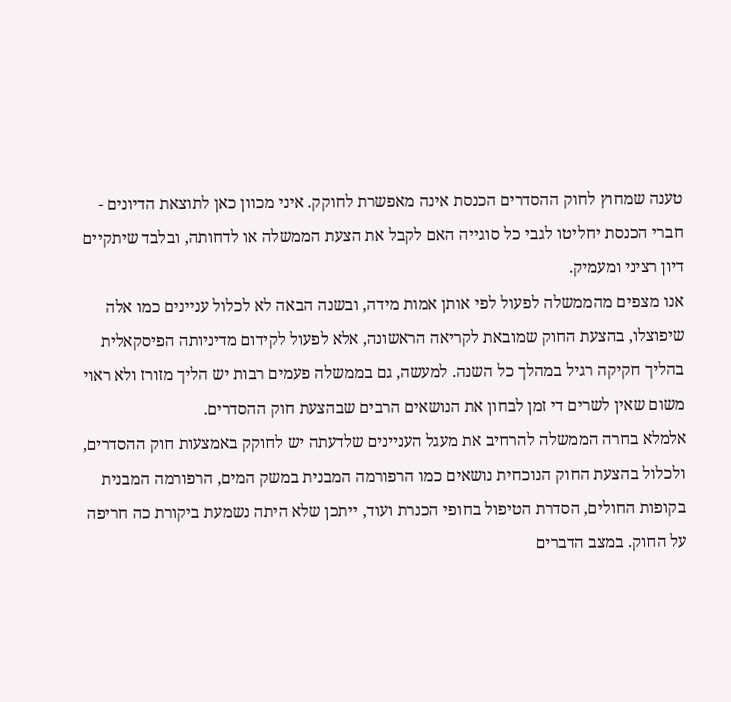טענה שמחוץ לחוק ההסדרים הכנסת אינה מאפשרת לחוקק. איני מכוון כאן לתוצאת הדיונים - חברי הכנסת יחליטו לגבי כל סוגייה האם לקבל את הצעת הממשלה או לדחותה, ובלבד שיתקיים דיון רציני ומעמיק.
אנו מצפים מהממשלה לפעול לפי אותן אמות מידה, ובשנה הבאה לא לכלול עניינים כמו אלה שיפוצלו, בהצעת החוק שמובאת לקריאה הראשונה, אלא לפעול לקידום מדיניותה הפיסקאלית בהליך חקיקה רגיל במהלך כל השנה. למעשה, גם בממשלה פעמים רבות יש הליך מזורז ולא ראוי משום שאין לשרים די זמן לבחון את הנושאים הרבים שבהצעת חוק ההסדרים.
אלמלא בחרה הממשלה להרחיב את מעגל העניינים שלדעתה יש לחוקק באמצעות חוק ההסדרים, ולכלול בהצעת החוק הנוכחית נושאים כמו הרפורמה המבנית במשק המים, הרפורמה המבנית בקופות החולים, הסדרת הטיפול בחופי הכנרת ועוד, ייתכן שלא היתה נשמעת ביקורת כה חריפה על החוק. במצב הדברים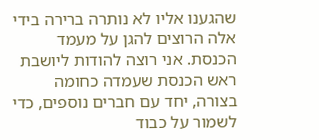שהגענו אליו לא נותרה ברירה בידי אלה הרוצים להגן על מעמד הכנסת. אני רוצה להודות ליושבת ראש הכנסת שעמדה כחומה בצורה, יחד עם חברים נוספים, כדי לשמור על כבוד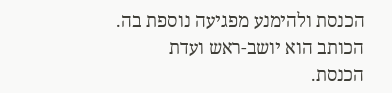הכנסת ולהימנע מפגיעה נוספת בה.
הכותב הוא יושב-ראש ועדת הכנסת.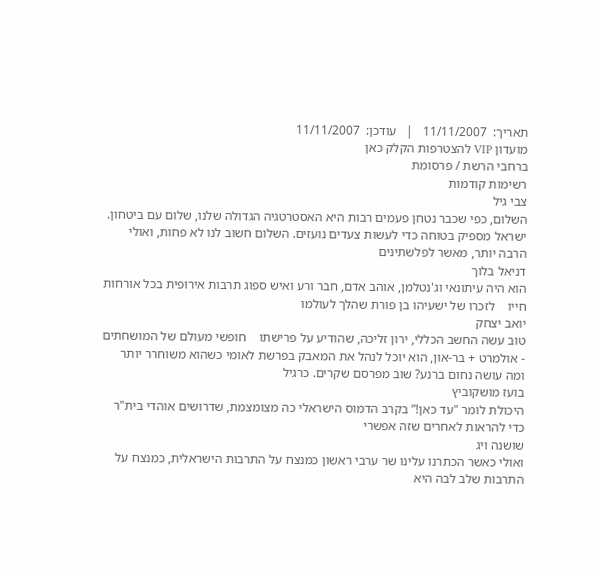תאריך:  11/11/2007   |   עודכן:  11/11/2007
מועדון VIP להצטרפות הקלק כאן
ברחבי הרשת / פרסומת
רשימות קודמות
צבי גיל
השלום, כפי שכבר נטחן פעמים רבות היא האסטרטגיה הגדולה שלנו, שלום עם ביטחון. ישראל מספיק בטוחה כדי לעשות צעדים נועזים. השלום חשוב לנו לא פחות, ואולי הרבה יותר, מאשר לפלשתינים
דניאל בלוך
הוא היה עיתונאי וג'נטלמן, אוהב אדם, חבר ורע ואיש ספוג תרבות אירופית בכל אורחות חייו    לזכרו של ישעיהו בן פורת שהלך לעולמו
יואב יצחק
טוב עשה החשב הכללי, ירון זליכה, שהודיע על פרישתו    חופשי מעולם של המושחתים - אולמרט + בר-און, הוא יוכל לנהל את המאבק בפרשת לאומי כשהוא משוחרר יותר    ומה עושה נחום ברנע? שוב מפרסם שקרים. כרגיל
בועז מושקוביץ
היכולת לומר "עד כאן!” בקרב הדמוס הישראלי כה מצומצמת, שדרושים אוהדי בית"ר כדי להראות לאחרים שזה אפשרי
שושנה ויג
ואולי כאשר הכתרנו עלינו שר ערבי ראשון כמנצח על התרבות הישראלית, כמנצח על התרבות שלב לבה היא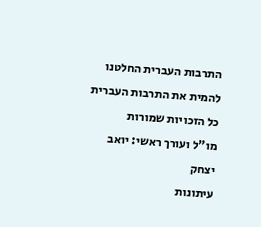התרבות העברית החלטנו להמית את התרבות העברית
כל הזכויות שמורות
מו"ל ועורך ראשי: יואב יצחק
עיתונות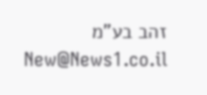זהב בע"מ New@News1.co.il